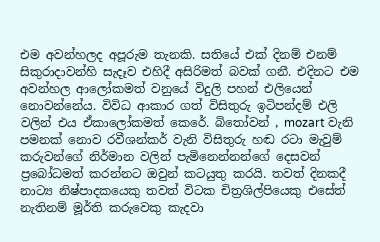එම අවන්හලද අපූරුම තැනකි. සතියේ එක් දිනම් එනම් සිකුරාදාවන්හි සැදෑව එහිදී අසිරිමත් බවක් ගනී. එදිනට එම අවන්හල ආලෝකමත් වනුයේ විදුලි පහන් එලියෙන් නොවන්නේය. විවිධ ආකාර ගත් විසිතුරු ඉටිපන්දම් එලි වලින් එය ඒකාලෝකමත් කෙරේ. බි‍තෝවන් , mozart වැනි පමනක් නොව රවීශන්කර් වැනි විසිතුරු හඬ රටා මැවුම් කරුවන්ගේ නිර්මාන වලින් පැමිනෙන්නන්ගේ දෙසවන් ප්‍රබෝධමත් කරන්නට ඔවුන් කටයුතු කරයි. තවත් දිනකදී නාට්‍ය නිෂ්පාදකයෙකු තවත් විටක චිත්‍රශිල්පියෙකු එසේත් නැතිනම් මූර්ති කරුවෙකු කැදවා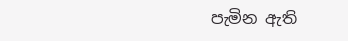පැමින ඇති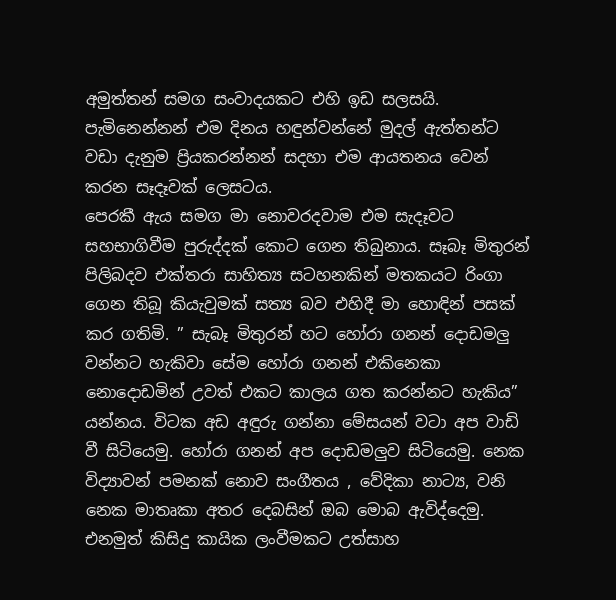අමුත්තන් සමග සංවාදයකට එහි ඉඩ සලසයි. පැමිනෙන්නන් එම දිනය හඳුන්වන්නේ මුදල් ඇත්තන්ට වඩා දැනුම ප්‍රියකරන්නන් සදහා එම ආයතනය වෙන් කරන සෑදෑවක් ලෙසටය.
පෙරකී ඇය සමග මා නොවරදවාම එම සැදෑවට සහභාගිවීම පුරුද්දක් කොට ගෙන තිබුනාය. සෑබෑ මිතුරන් පිලිබදව එක්තරා සාහිත්‍ය සටහනකින් මතකයට රිංගා ගෙන තිබූ කියැවුමක් සත්‍ය බව එහිදී මා හොඳින් පසක් කර ගතිමි. ” සැබෑ මිතුරන් හට හෝරා ගනන් දොඩමලු වන්නට හැකිවා සේම හෝරා ගනන් එකිනෙකා නොදොඩමින් උවත් එකට කාලය ගත කරන්නට හැකිය” යන්නය. විටක අඩ අඳුරු ගන්නා මේසයන් වටා අප වාඩි වී සිටියෙමු. හෝරා ගනන් අප දොඩමලුව සිටියෙමු. නෙක විද්‍යාවන් පමනක් නොව සංගීතය , වේදිකා නාට්‍ය, වනි නෙක මාතෘකා අතර දෙබසින් ඔබ මොබ ඇවිද්දෙමු. එනමුත් කිසිදු කායික ලංවීමකට උත්සාහ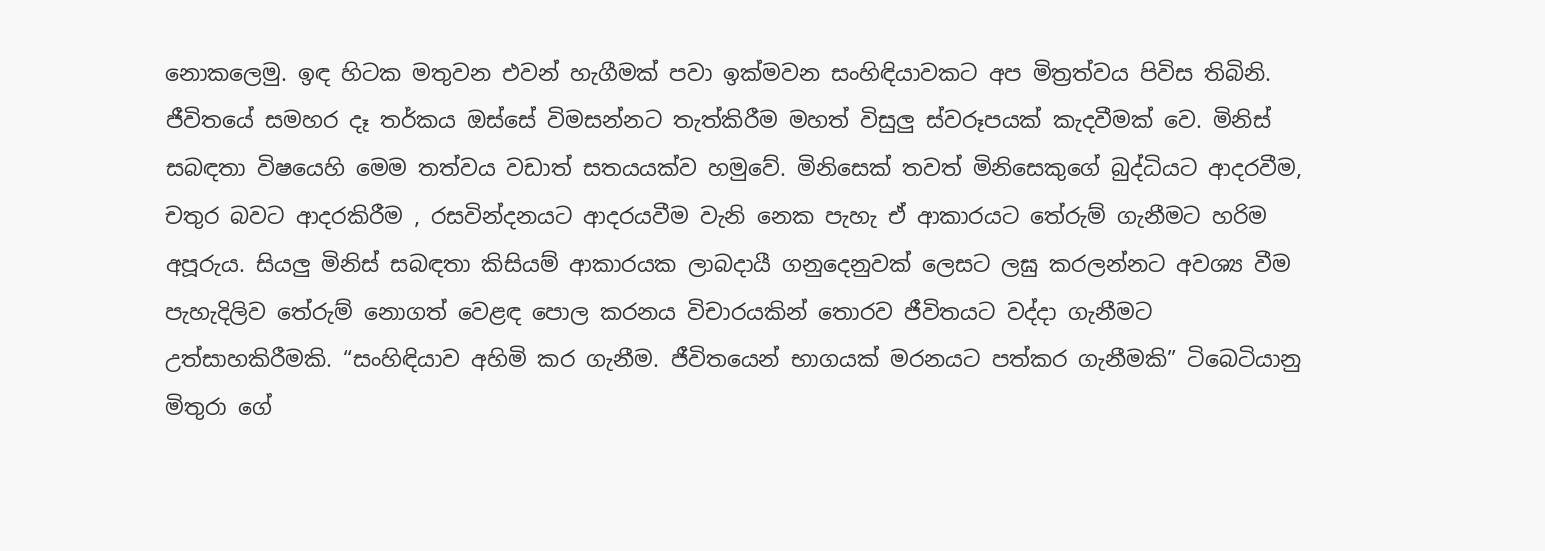නොකලෙමු. ඉඳ හිටක මතුවන එවන් හැගීමක් පවා ඉක්මවන සංහිඳියාවකට අප මිත්‍රත්වය පිවිස තිබිනි.   ජීවිතයේ සමහර දෑ තර්කය ඔස්සේ විමසන්නට තැත්කිරීම මහත් විසුලු ස්වරූපයක් කැදවීමක් වෙ. මිනිස් සබඳතා විෂයෙහි මෙම තත්වය වඩාත් සතයයක්ව හමුවේ. මිනිසෙක් තවත් මිනිසෙකුගේ බුද්ධියට ආදරවීම, චතුර බවට ආදරකිරීම , රසවින්දනයට ආදරයවීම වැනි නෙක පැහැ ඒ ආකාරයට තේරුම් ගැනීමට හරිම අපූරුය. සියලු මිනිස් සබඳතා කිසියම් ආකාරයක ලාබදායී ගනුදෙනුවක් ලෙසට ලඝු කරලන්නට අවශ්‍ය වීම පැහැදිලිව තේරුම් නොගත් වෙළඳ පොල කරනය විචාරයකින් තොරව ජීවිතයට වද්දා ගැනීමට උත්සාහකිරීමකි. “සංහිඳියාව අහිමි කර ගැනීම. ජීවිතයෙන් භාගයක් මරනයට පත්කර ගැනීමකි” ටිබෙටියානු මිතුරා ගේ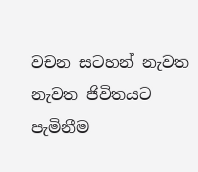වචන සටහන් නැවත නැවත ජිවිතයට පැමිනීම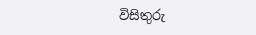විසිතුරු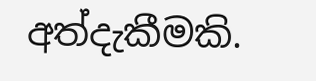අත්දැකීමකි.